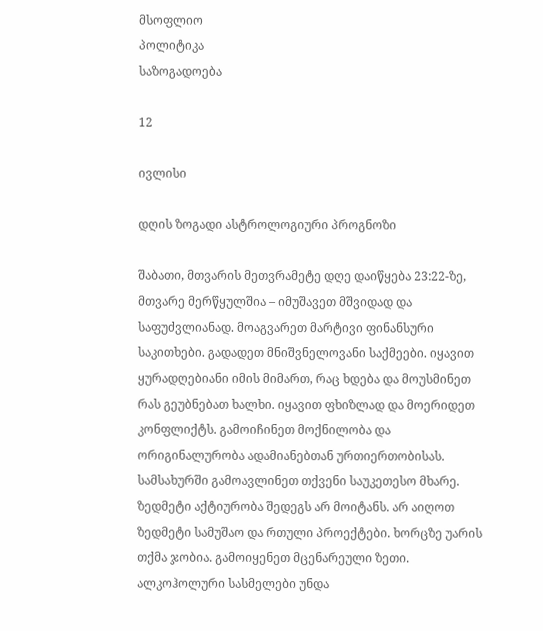მსოფლიო
პოლიტიკა
საზოგადოება

12

ივლისი

დღის ზოგადი ასტროლოგიური პროგნოზი

შაბათი, მთვარის მეთვრამეტე დღე დაიწყება 23:22-ზე, მთვარე მერწყულშია – იმუშავეთ მშვიდად და საფუძვლიანად. მოაგვარეთ მარტივი ფინანსური საკითხები. გადადეთ მნიშვნელოვანი საქმეები. იყავით ყურადღებიანი იმის მიმართ, რაც ხდება და მოუსმინეთ რას გეუბნებათ ხალხი. იყავით ფხიზლად და მოერიდეთ კონფლიქტს. გამოიჩინეთ მოქნილობა და ორიგინალურობა ადამიანებთან ურთიერთობისას. სამსახურში გამოავლინეთ თქვენი საუკეთესო მხარე. ზედმეტი აქტიურობა შედეგს არ მოიტანს. არ აიღოთ ზედმეტი სამუშაო და რთული პროექტები. ხორცზე უარის თქმა ჯობია. გამოიყენეთ მცენარეული ზეთი. ალკოჰოლური სასმელები უნდა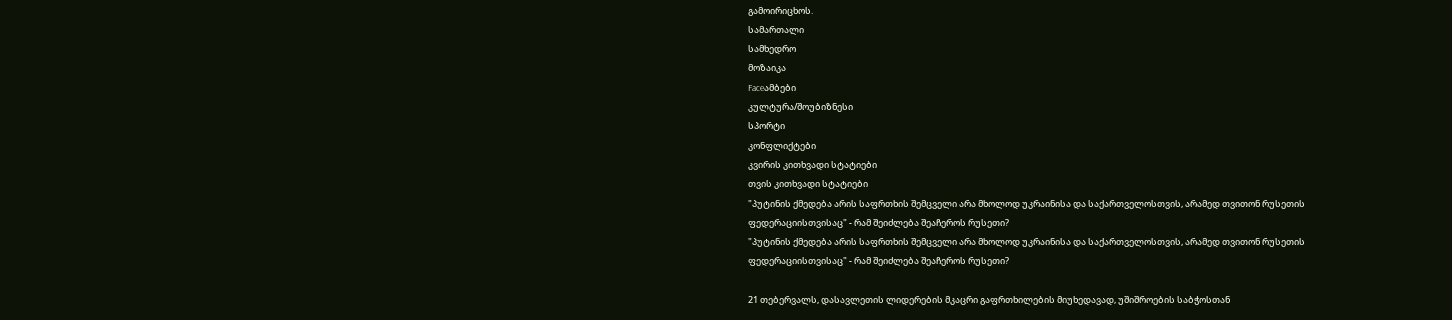გამოირიცხოს.
სამართალი
სამხედრო
მოზაიკა
Faceამბები
კულტურა/შოუბიზნესი
სპორტი
კონფლიქტები
კვირის კითხვადი სტატიები
თვის კითხვადი სტატიები
"პუტინის ქმედება არის საფრთხის შემცველი არა მხოლოდ უკრაინისა და საქართველოსთვის, არამედ თვითონ რუსეთის ფედერაციისთვისაც" - რამ შეიძლება შეაჩეროს რუსეთი?
"პუტინის ქმედება არის საფრთხის შემცველი არა მხოლოდ უკრაინისა და საქართველოსთვის, არამედ თვითონ რუსეთის ფედერაციისთვისაც" - რამ შეიძლება შეაჩეროს რუსეთი?

21 თებერვალს, დასავლეთის ლიდერების მკაცრი გაფრთხილების მიუხედავად, უშიშროების საბჭოსთან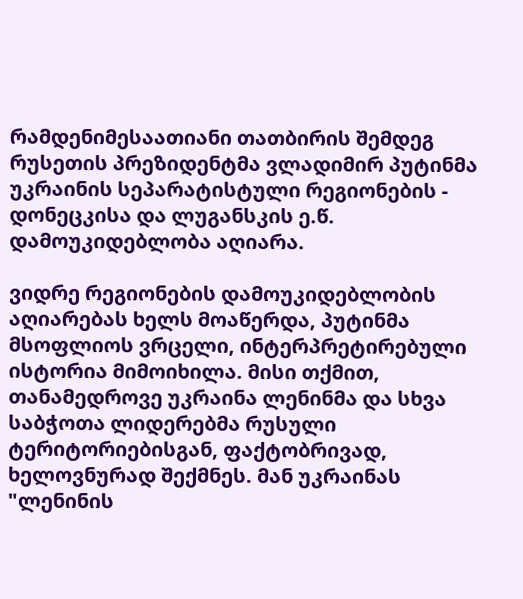რამდენიმესაათიანი თათბირის შემდეგ რუსეთის პრეზიდენტმა ვლადიმირ პუტინმა უკრაინის სეპარატისტული რეგიონების - დონეცკისა და ლუგანსკის ე.წ. დამოუკიდებლობა აღიარა.

ვიდრე რეგიონების დამოუკიდებლობის აღიარებას ხელს მოაწერდა, პუტინმა მსოფლიოს ვრცელი, ინტერპრეტირებული ისტორია მიმოიხილა. მისი თქმით, თანამედროვე უკრაინა ლენინმა და სხვა საბჭოთა ლიდერებმა რუსული ტერიტორიებისგან, ფაქტობრივად, ხელოვნურად შექმნეს. მან უკრაინას "ლენინის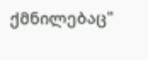ქმნილებაც"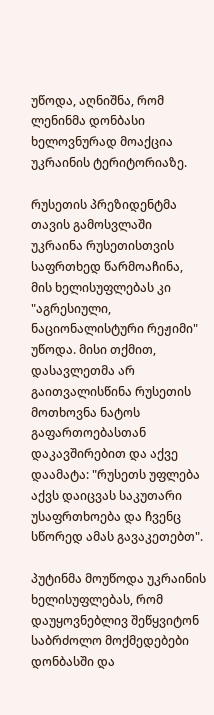უწოდა, აღნიშნა, რომ ლენინმა დონბასი ხელოვნურად მოაქცია უკრაინის ტერიტორიაზე.

რუსეთის პრეზიდენტმა თავის გამოსვლაში უკრაინა რუსეთისთვის საფრთხედ წარმოაჩინა, მის ხელისუფლებას კი "აგრესიული, ნაციონალისტური რეჟიმი" უწოდა. მისი თქმით, დასავლეთმა არ გაითვალისწინა რუსეთის მოთხოვნა ნატოს გაფართოებასთან დაკავშირებით და აქვე დაამატა: "რუსეთს უფლება აქვს დაიცვას საკუთარი უსაფრთხოება და ჩვენც სწორედ ამას გავაკეთებთ".

პუტინმა მოუწოდა უკრაინის ხელისუფლებას, რომ დაუყოვნებლივ შეწყვიტონ საბრძოლო მოქმედებები დონბასში და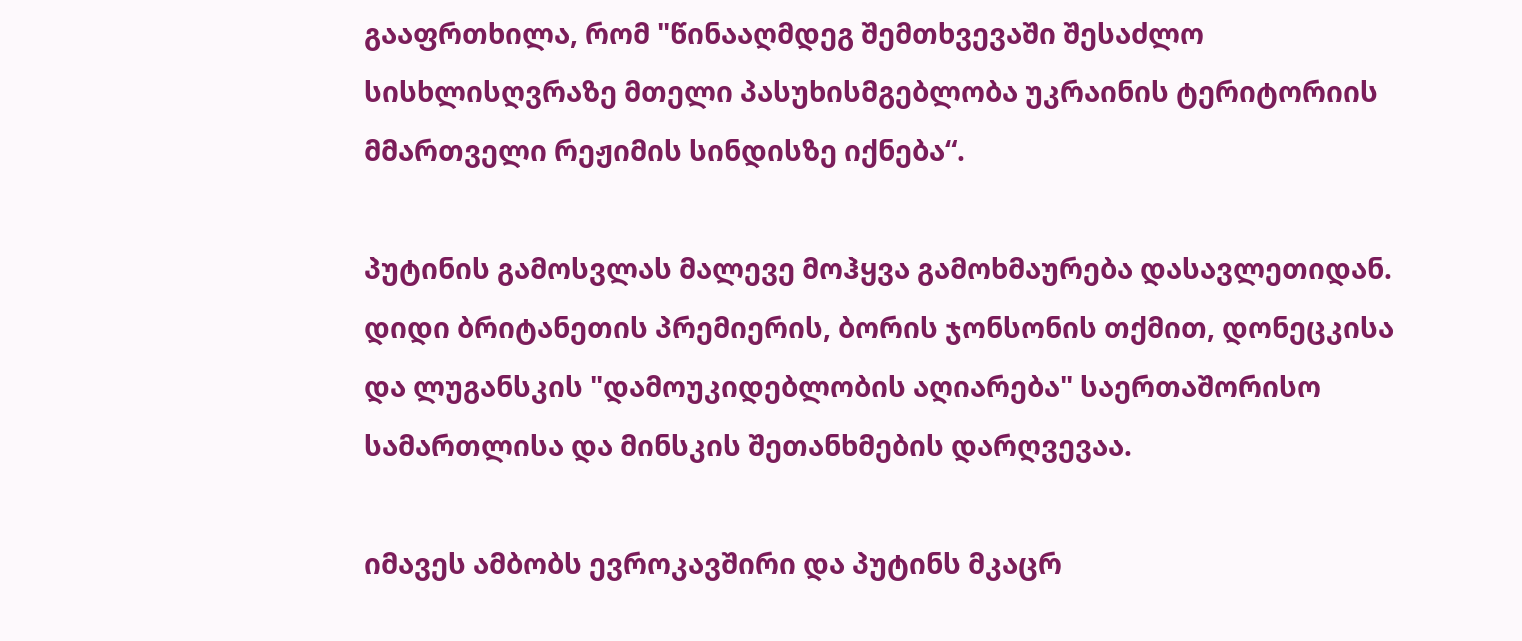გააფრთხილა, რომ "წინააღმდეგ შემთხვევაში შესაძლო სისხლისღვრაზე მთელი პასუხისმგებლობა უკრაინის ტერიტორიის მმართველი რეჟიმის სინდისზე იქნება“.

პუტინის გამოსვლას მალევე მოჰყვა გამოხმაურება დასავლეთიდან. დიდი ბრიტანეთის პრემიერის, ბორის ჯონსონის თქმით, დონეცკისა და ლუგანსკის "დამოუკიდებლობის აღიარება" საერთაშორისო სამართლისა და მინსკის შეთანხმების დარღვევაა.

იმავეს ამბობს ევროკავშირი და პუტინს მკაცრ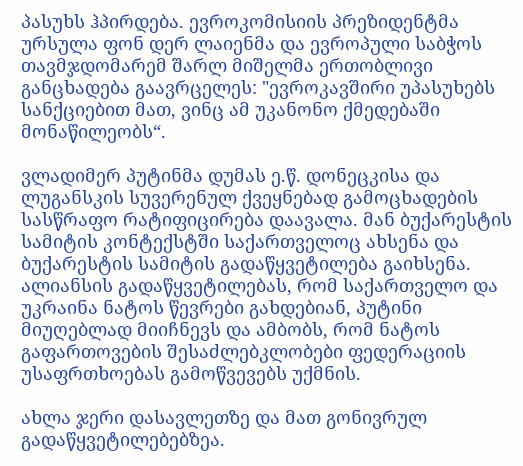პასუხს ჰპირდება. ევროკომისიის პრეზიდენტმა ურსულა ფონ დერ ლაიენმა და ევროპული საბჭოს თავმჯდომარემ შარლ მიშელმა ერთობლივი განცხადება გაავრცელეს: "ევროკავშირი უპასუხებს სანქციებით მათ, ვინც ამ უკანონო ქმედებაში მონაწილეობს“.

ვლადიმერ პუტინმა დუმას ე.წ. დონეცკისა და ლუგანსკის სუვერენულ ქვეყნებად გამოცხადების სასწრაფო რატიფიცირება დაავალა. მან ბუქარესტის სამიტის კონტექსტში საქართველოც ახსენა და ბუქარესტის სამიტის გადაწყვეტილება გაიხსენა. ალიანსის გადაწყვეტილებას, რომ საქართველო და უკრაინა ნატოს წევრები გახდებიან, პუტინი მიუღებლად მიიჩნევს და ამბობს, რომ ნატოს გაფართოვების შესაძლებკლობები ფედერაციის უსაფრთხოებას გამოწვევებს უქმნის.

ახლა ჯერი დასავლეთზე და მათ გონივრულ გადაწყვეტილებებზეა.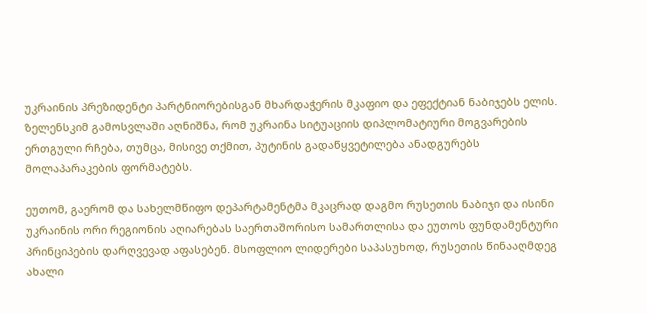უკრაინის პრეზიდენტი პარტნიორებისგან მხარდაჭერის მკაფიო და ეფექტიან ნაბიჯებს ელის. ზელენსკიმ გამოსვლაში აღნიშნა, რომ უკრაინა სიტუაციის დიპლომატიური მოგვარების ერთგული რჩება, თუმცა, მისივე თქმით, პუტინის გადაწყვეტილება ანადგურებს მოლაპარაკების ფორმატებს.

ეუთომ, გაერომ და სახელმწიფო დეპარტამენტმა მკაცრად დაგმო რუსეთის ნაბიჯი და ისინი უკრაინის ორი რეგიონის აღიარებას საერთაშორისო სამართლისა და ეუთოს ფუნდამენტური პრინციპების დარღვევად აფასებენ. მსოფლიო ლიდერები საპასუხოდ, რუსეთის წინააღმდეგ ახალი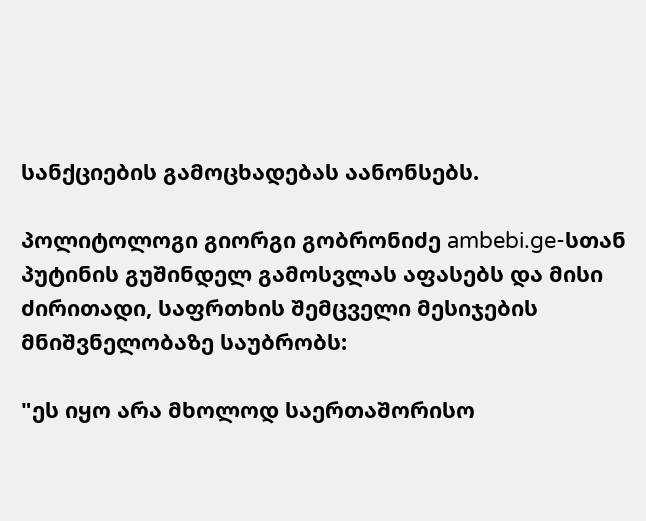სანქციების გამოცხადებას აანონსებს.

პოლიტოლოგი გიორგი გობრონიძე ambebi.ge-სთან პუტინის გუშინდელ გამოსვლას აფასებს და მისი ძირითადი, საფრთხის შემცველი მესიჯების მნიშვნელობაზე საუბრობს:

"ეს იყო არა მხოლოდ საერთაშორისო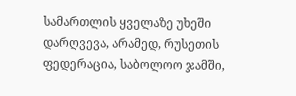სამართლის ყველაზე უხეში დარღვევა, არამედ, რუსეთის ფედერაცია, საბოლოო ჯამში,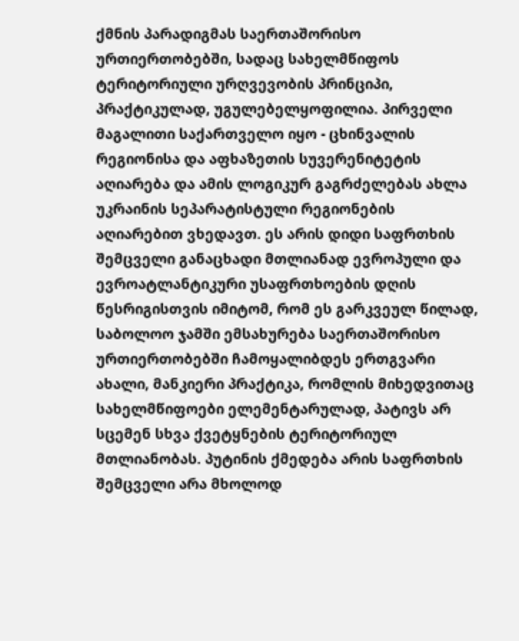ქმნის პარადიგმას საერთაშორისო ურთიერთობებში, სადაც სახელმწიფოს ტერიტორიული ურღვევობის პრინციპი, პრაქტიკულად, უგულებელყოფილია. პირველი მაგალითი საქართველო იყო - ცხინვალის რეგიონისა და აფხაზეთის სუვერენიტეტის აღიარება და ამის ლოგიკურ გაგრძელებას ახლა უკრაინის სეპარატისტული რეგიონების აღიარებით ვხედავთ. ეს არის დიდი საფრთხის შემცველი განაცხადი მთლიანად ევროპული და ევროატლანტიკური უსაფრთხოების დღის წესრიგისთვის იმიტომ, რომ ეს გარკვეულ წილად, საბოლოო ჯამში ემსახურება საერთაშორისო ურთიერთობებში ჩამოყალიბდეს ერთგვარი ახალი, მანკიერი პრაქტიკა, რომლის მიხედვითაც სახელმწიფოები ელემენტარულად, პატივს არ სცემენ სხვა ქვეტყნების ტერიტორიულ მთლიანობას. პუტინის ქმედება არის საფრთხის შემცველი არა მხოლოდ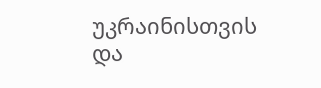უკრაინისთვის და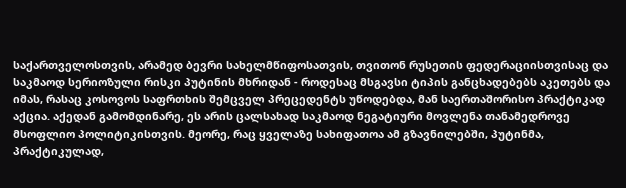საქართველოსთვის, არამედ ბევრი სახელმწიფოსათვის, თვითონ რუსეთის ფედერაციისთვისაც და საკმაოდ სერიოზული რისკი პუტინის მხრიდან - როდესაც მსგავსი ტიპის განცხადებებს აკეთებს და იმას, რასაც კოსოვოს საფრთხის შემცველ პრეცედენტს უწოდებდა, მან საერთაშორისო პრაქტიკად აქცია. აქედან გამომდინარე, ეს არის ცალსახად საკმაოდ ნეგატიური მოვლენა თანამედროვე მსოფლიო პოლიტიკისთვის. მეორე, რაც ყველაზე სახიფათოა ამ გზავნილებში, პუტინმა, პრაქტიკულად,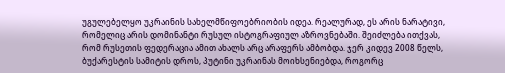უგულებელყო უკრაინის სახელმწიფოებრიობის იდეა. რეალურად, ეს არის ნარატივი, რომელიც არის დომინანტი რუსულ ისტოგრაფიულ აზროვნებაში. შეიძლება ითქვას, რომ რუსეთის ფედერაცია ამით ახალს არც არაფერს ამბობდა. ჯერ კიდევ 2008 წელს, ბუქარესტის სამიტის დროს, პუტინი უკრაინას მოიხსენიებდა, როგორც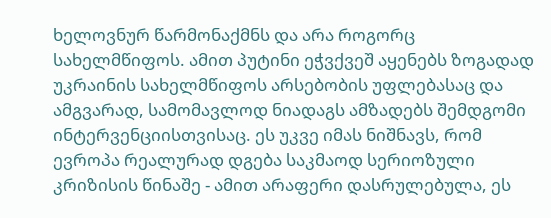ხელოვნურ წარმონაქმნს და არა როგორც სახელმწიფოს. ამით პუტინი ეჭვქვეშ აყენებს ზოგადად უკრაინის სახელმწიფოს არსებობის უფლებასაც და ამგვარად, სამომავლოდ ნიადაგს ამზადებს შემდგომი ინტერვენციისთვისაც. ეს უკვე იმას ნიშნავს, რომ ევროპა რეალურად დგება საკმაოდ სერიოზული კრიზისის წინაშე - ამით არაფერი დასრულებულა, ეს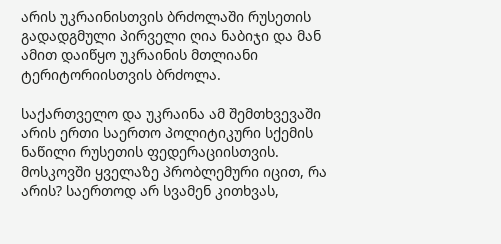არის უკრაინისთვის ბრძოლაში რუსეთის გადადგმული პირველი ღია ნაბიჯი და მან ამით დაიწყო უკრაინის მთლიანი ტერიტორიისთვის ბრძოლა.

საქართველო და უკრაინა ამ შემთხვევაში არის ერთი საერთო პოლიტიკური სქემის ნაწილი რუსეთის ფედერაციისთვის. მოსკოვში ყველაზე პრობლემური იცით, რა არის? საერთოდ არ სვამენ კითხვას,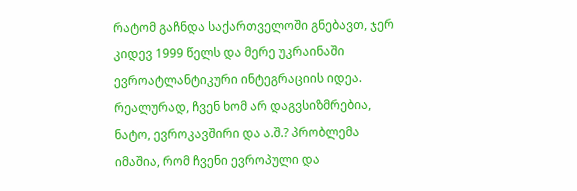რატომ გაჩნდა საქართველოში გნებავთ, ჯერ კიდევ 1999 წელს და მერე უკრაინაში ევროატლანტიკური ინტეგრაციის იდეა. რეალურად, ჩვენ ხომ არ დაგვსიზმრებია, ნატო, ევროკავშირი და ა.შ.? პრობლემა იმაშია, რომ ჩვენი ევროპული და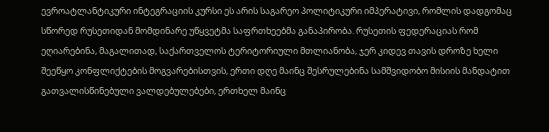ევროატლანტიკური ინტეგრაციის კურსი ეს არის საგარეო პოლიტიკური იმპერატივი, რომლის დადგომაც სწორედ რუსეთიდან მომდინარე უწყვეტმა საფრთხეებმა განაპირობა. რუსეთის ფედერაციას რომ ეღიარებინა, მაგალითად, საქართველოს ტერიტორიული მთლიანობა, ჯერ კიდევ თავის დროზე ხელი შეეწყო კონფლიქტების მოგვარებისთვის, ერთი დღე მაინც შესრულებინა სამშვიდობო მისიის მანდატით გათვალისწინებული ვალდებულებები, ერთხელ მაინც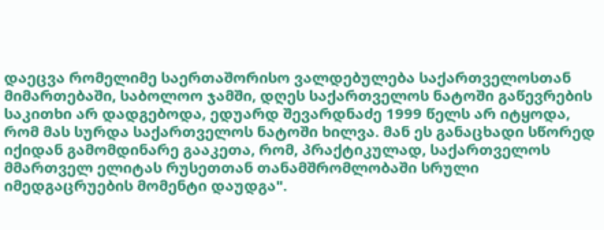დაეცვა რომელიმე საერთაშორისო ვალდებულება საქართველოსთან მიმართებაში, საბოლოო ჯამში, დღეს საქართველოს ნატოში გაწევრების საკითხი არ დადგებოდა, ედუარდ შევარდნაძე 1999 წელს არ იტყოდა, რომ მას სურდა საქართველოს ნატოში ხილვა. მან ეს განაცხადი სწორედ იქიდან გამომდინარე გააკეთა, რომ, პრაქტიკულად, საქართველოს მმართველ ელიტას რუსეთთან თანამშრომლობაში სრული იმედგაცრუების მომენტი დაუდგა".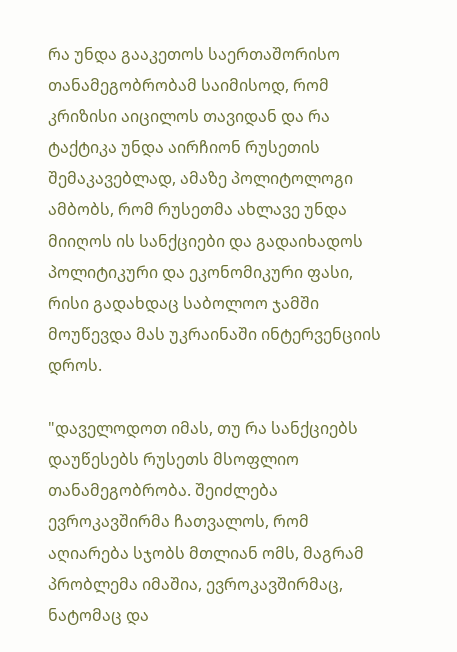რა უნდა გააკეთოს საერთაშორისო თანამეგობრობამ საიმისოდ, რომ კრიზისი აიცილოს თავიდან და რა ტაქტიკა უნდა აირჩიონ რუსეთის შემაკავებლად, ამაზე პოლიტოლოგი ამბობს, რომ რუსეთმა ახლავე უნდა მიიღოს ის სანქციები და გადაიხადოს პოლიტიკური და ეკონომიკური ფასი, რისი გადახდაც საბოლოო ჯამში მოუწევდა მას უკრაინაში ინტერვენციის დროს.

"დაველოდოთ იმას, თუ რა სანქციებს დაუწესებს რუსეთს მსოფლიო თანამეგობრობა. შეიძლება ევროკავშირმა ჩათვალოს, რომ აღიარება სჯობს მთლიან ომს, მაგრამ პრობლემა იმაშია, ევროკავშირმაც, ნატომაც და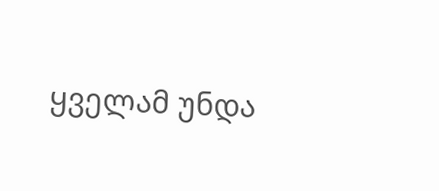ყველამ უნდა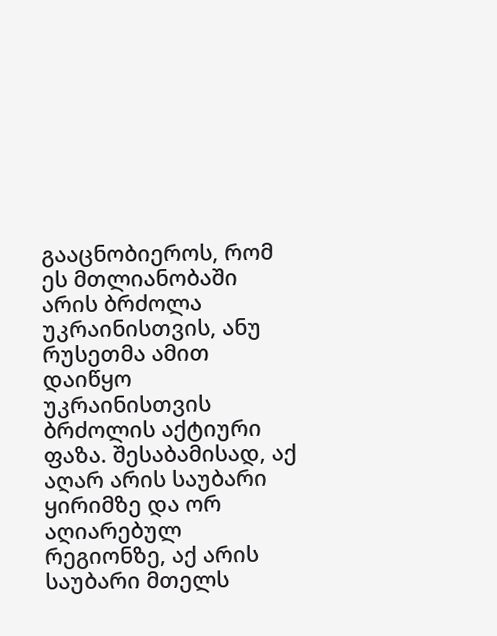გააცნობიეროს, რომ ეს მთლიანობაში არის ბრძოლა უკრაინისთვის, ანუ რუსეთმა ამით დაიწყო უკრაინისთვის ბრძოლის აქტიური ფაზა. შესაბამისად, აქ აღარ არის საუბარი ყირიმზე და ორ აღიარებულ რეგიონზე, აქ არის საუბარი მთელს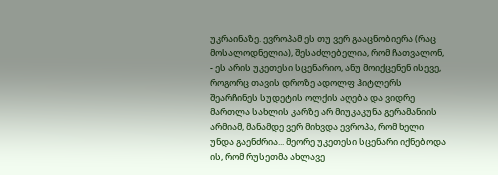უკრაინაზე. ევროპამ ეს თუ ვერ გააცნობიერა (რაც მოსალოდნელია), შესაძლებელია, რომ ჩათვალონ, - ეს არის უკეთესი სცენარიო, ანუ მოიქცენენ ისევე, როგორც თავის დროზე ადოლფ ჰიტლერს შეარჩინეს სუდეტის ოლქის აღება და ვიდრე მართლა სახლის კარზე არ მიუკაკუნა გერამანიის არმიამ, მანამდე ვერ მიხვდა ევროპა, რომ ხელი უნდა გაენძრია... მეორე უკეთესი სცენარი იქნებოდა ის, რომ რუსეთმა ახლავე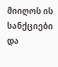მიიღოს ის სანქციები და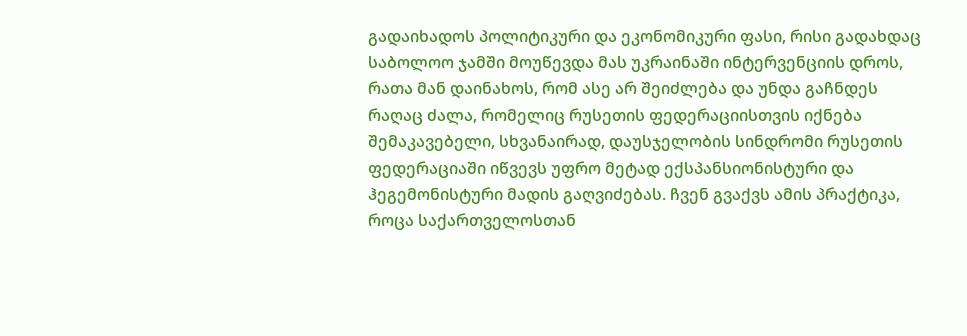გადაიხადოს პოლიტიკური და ეკონომიკური ფასი, რისი გადახდაც საბოლოო ჯამში მოუწევდა მას უკრაინაში ინტერვენციის დროს, რათა მან დაინახოს, რომ ასე არ შეიძლება და უნდა გაჩნდეს რაღაც ძალა, რომელიც რუსეთის ფედერაციისთვის იქნება შემაკავებელი, სხვანაირად, დაუსჯელობის სინდრომი რუსეთის ფედერაციაში იწვევს უფრო მეტად ექსპანსიონისტური და ჰეგემონისტური მადის გაღვიძებას. ჩვენ გვაქვს ამის პრაქტიკა, როცა საქართველოსთან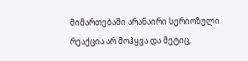მიმართებაში არანაირი სერიოზული რეაქცია არ მოჰყვა და მეტიც,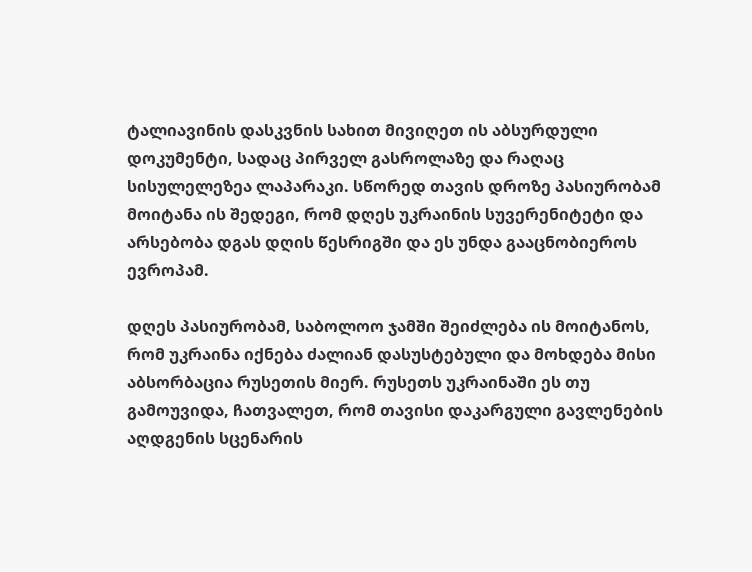ტალიავინის დასკვნის სახით მივიღეთ ის აბსურდული დოკუმენტი, სადაც პირველ გასროლაზე და რაღაც სისულელეზეა ლაპარაკი. სწორედ თავის დროზე პასიურობამ მოიტანა ის შედეგი, რომ დღეს უკრაინის სუვერენიტეტი და არსებობა დგას დღის წესრიგში და ეს უნდა გააცნობიეროს ევროპამ.

დღეს პასიურობამ, საბოლოო ჯამში შეიძლება ის მოიტანოს, რომ უკრაინა იქნება ძალიან დასუსტებული და მოხდება მისი აბსორბაცია რუსეთის მიერ. რუსეთს უკრაინაში ეს თუ გამოუვიდა, ჩათვალეთ, რომ თავისი დაკარგული გავლენების აღდგენის სცენარის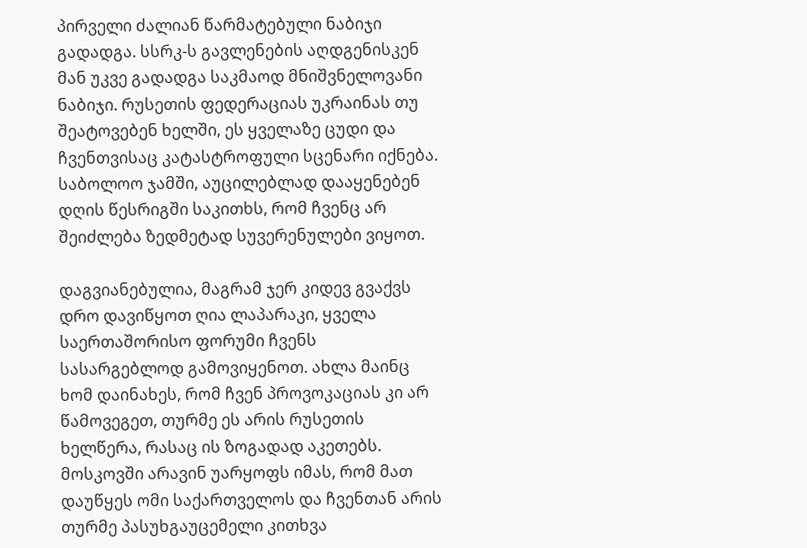პირველი ძალიან წარმატებული ნაბიჯი გადადგა. სსრკ-ს გავლენების აღდგენისკენ მან უკვე გადადგა საკმაოდ მნიშვნელოვანი ნაბიჯი. რუსეთის ფედერაციას უკრაინას თუ შეატოვებენ ხელში, ეს ყველაზე ცუდი და ჩვენთვისაც კატასტროფული სცენარი იქნება. საბოლოო ჯამში, აუცილებლად დააყენებენ დღის წესრიგში საკითხს, რომ ჩვენც არ შეიძლება ზედმეტად სუვერენულები ვიყოთ.

დაგვიანებულია, მაგრამ ჯერ კიდევ გვაქვს დრო დავიწყოთ ღია ლაპარაკი, ყველა საერთაშორისო ფორუმი ჩვენს სასარგებლოდ გამოვიყენოთ. ახლა მაინც ხომ დაინახეს, რომ ჩვენ პროვოკაციას კი არ წამოვეგეთ, თურმე ეს არის რუსეთის ხელწერა, რასაც ის ზოგადად აკეთებს. მოსკოვში არავინ უარყოფს იმას, რომ მათ დაუწყეს ომი საქართველოს და ჩვენთან არის თურმე პასუხგაუცემელი კითხვა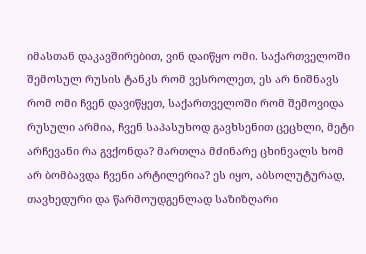იმასთან დაკავშირებით, ვინ დაიწყო ომი. საქართველოში შემოსულ რუსის ტანკს რომ ვესროლეთ, ეს არ ნიშნავს რომ ომი ჩვენ დავიწყეთ, საქართველოში რომ შემოვიდა რუსული არმია, ჩვენ საპასუხოდ გავხსენით ცეცხლი, მეტი არჩევანი რა გვქონდა? მართლა მძინარე ცხინვალს ხომ არ ბომბავდა ჩვენი არტილერია? ეს იყო, აბსოლუტურად, თავხედური და წარმოუდგენლად საზიზღარი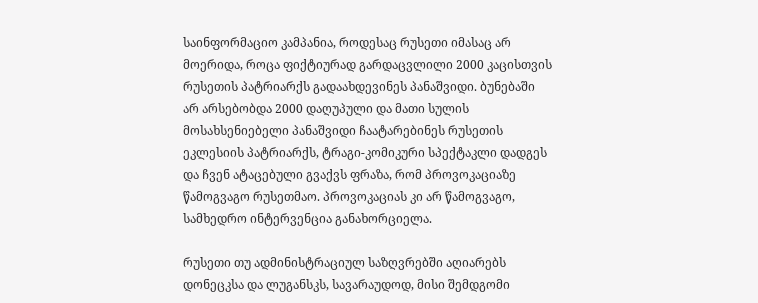საინფორმაციო კამპანია, როდესაც რუსეთი იმასაც არ მოერიდა, როცა ფიქტიურად გარდაცვლილი 2000 კაცისთვის რუსეთის პატრიარქს გადაახდევინეს პანაშვიდი. ბუნებაში არ არსებობდა 2000 დაღუპული და მათი სულის მოსახსენიებელი პანაშვიდი ჩაატარებინეს რუსეთის ეკლესიის პატრიარქს, ტრაგი-კომიკური სპექტაკლი დადგეს და ჩვენ ატაცებული გვაქვს ფრაზა, რომ პროვოკაციაზე წამოგვაგო რუსეთმაო. პროვოკაციას კი არ წამოგვაგო, სამხედრო ინტერვენცია განახორციელა.

რუსეთი თუ ადმინისტრაციულ საზღვრებში აღიარებს დონეცკსა და ლუგანსკს, სავარაუდოდ, მისი შემდგომი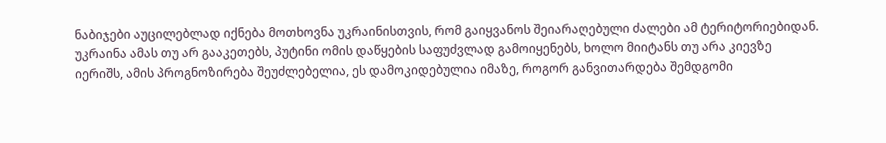ნაბიჯები აუცილებლად იქნება მოთხოვნა უკრაინისთვის, რომ გაიყვანოს შეიარაღებული ძალები ამ ტერიტორიებიდან. უკრაინა ამას თუ არ გააკეთებს, პუტინი ომის დაწყების საფუძვლად გამოიყენებს, ხოლო მიიტანს თუ არა კიევზე იერიშს, ამის პროგნოზირება შეუძლებელია, ეს დამოკიდებულია იმაზე, როგორ განვითარდება შემდგომი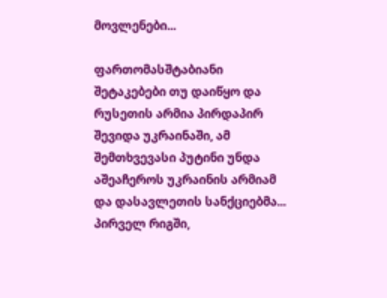მოვლენები...

ფართომასშტაბიანი შეტაკებები თუ დაიწყო და რუსეთის არმია პირდაპირ შევიდა უკრაინაში, ამ შემთხვევასი პუტინი უნდა აშეაჩეროს უკრაინის არმიამ და დასავლეთის სანქციებმა... პირველ რიგში,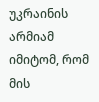უკრაინის არმიამ იმიტომ, რომ მის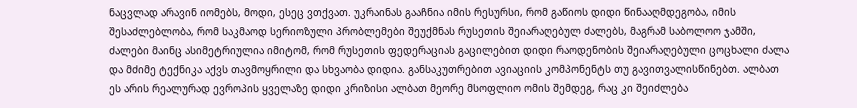ნაცვლად არავინ იომებს, მოდი, ესეც ვთქვათ. უკრაინას გააჩნია იმის რესურსი, რომ გაწიოს დიდი წინააღმდეგობა, იმის შესაძლებლობა, რომ საკმაოდ სერიოზული პრობლემები შეუქმნას რუსეთის შეიარაღებულ ძალებს, მაგრამ საბოლოო ჯამში, ძალები მაინც ასიმეტრიულია იმიტომ, რომ რუსეთის ფედერაციას გაცილებით დიდი რაოდენობის შეიარაღებული ცოცხალი ძალა და მძიმე ტექნიკა აქვს თავმოყრილი და სხვაობა დიდია. განსაკუთრებით ავიაციის კომპონენტს თუ გავითვალისწინებთ. ალბათ ეს არის რეალურად ევროპის ყველაზე დიდი კრიზისი ალბათ მეორე მსოფლიო ომის შემდეგ, რაც კი შეიძლება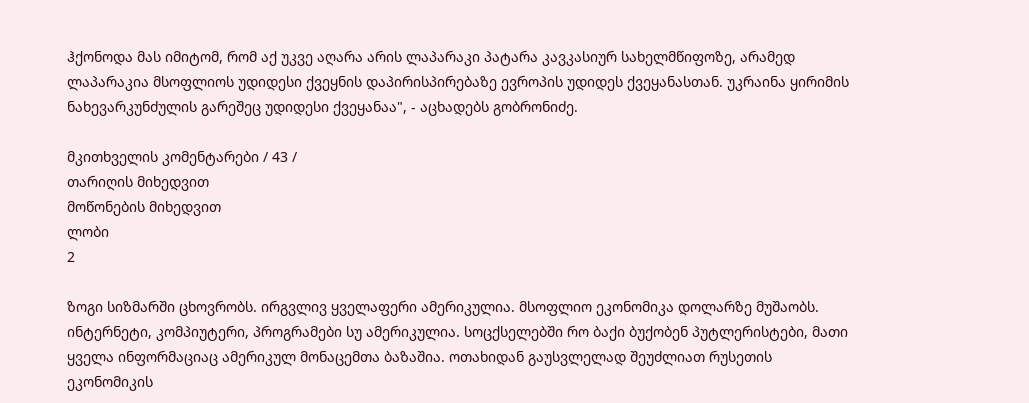ჰქონოდა მას იმიტომ, რომ აქ უკვე აღარა არის ლაპარაკი პატარა კავკასიურ სახელმწიფოზე, არამედ ლაპარაკია მსოფლიოს უდიდესი ქვეყნის დაპირისპირებაზე ევროპის უდიდეს ქვეყანასთან. უკრაინა ყირიმის ნახევარკუნძულის გარეშეც უდიდესი ქვეყანაა", - აცხადებს გობრონიძე.

მკითხველის კომენტარები / 43 /
თარიღის მიხედვით
მოწონების მიხედვით
ლობი
2

ზოგი სიზმარში ცხოვრობს. ირგვლივ ყველაფერი ამერიკულია. მსოფლიო ეკონომიკა დოლარზე მუშაობს. ინტერნეტი, კომპიუტერი, პროგრამები სუ ამერიკულია. სოცქსელებში რო ბაქი ბუქობენ პუტლერისტები, მათი ყველა ინფორმაციაც ამერიკულ მონაცემთა ბაზაშია. ოთახიდან გაუსვლელად შეუძლიათ რუსეთის ეკონომიკის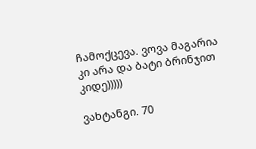ჩამოქცევა. ვოვა მაგარია კი არა და ბატი ბრინჯით კიდე)))))

ვახტანგი. 70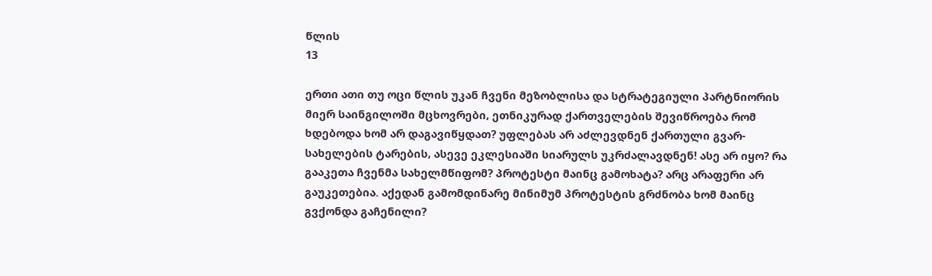წლის
13

ერთი ათი თუ ოცი წლის უკან ჩვენი მეზობლისა და სტრატეგიული პარტნიორის მიერ საინგილოში მცხოვრები, ეთნიკურად ქართველების შევიწროება რომ ხდებოდა ხომ არ დაგავიწყდათ? უფლებას არ აძლევდნენ ქართული გვარ-სახელების ტარების, ასევე ეკლესიაში სიარულს უკრძალავდნენ! ასე არ იყო? რა გააკეთა ჩვენმა სახელმწიფომ? პროტესტი მაინც გამოხატა? არც არაფერი არ გაუკეთებია. აქედან გამომდინარე მინიმუმ პროტესტის გრძნობა ხომ მაინც გვქონდა გაჩენილი?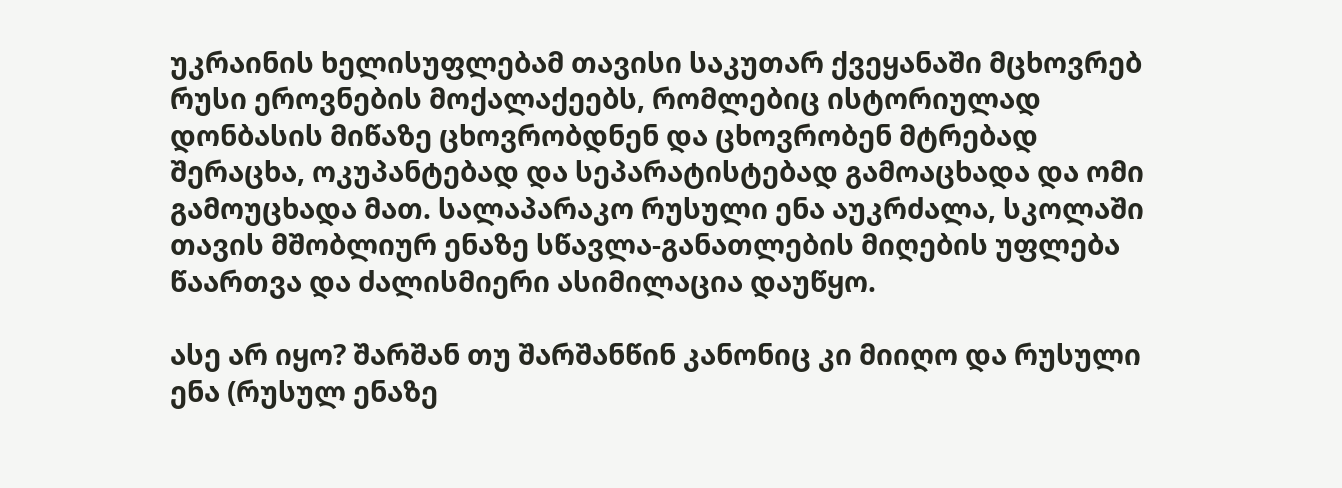უკრაინის ხელისუფლებამ თავისი საკუთარ ქვეყანაში მცხოვრებ რუსი ეროვნების მოქალაქეებს, რომლებიც ისტორიულად დონბასის მიწაზე ცხოვრობდნენ და ცხოვრობენ მტრებად შერაცხა, ოკუპანტებად და სეპარატისტებად გამოაცხადა და ომი გამოუცხადა მათ. სალაპარაკო რუსული ენა აუკრძალა, სკოლაში თავის მშობლიურ ენაზე სწავლა-განათლების მიღების უფლება წაართვა და ძალისმიერი ასიმილაცია დაუწყო.

ასე არ იყო? შარშან თუ შარშანწინ კანონიც კი მიიღო და რუსული ენა (რუსულ ენაზე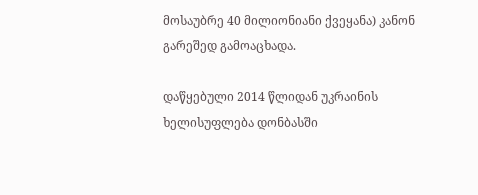მოსაუბრე 40 მილიონიანი ქვეყანა) კანონ გარეშედ გამოაცხადა.

დაწყებული 2014 წლიდან უკრაინის ხელისუფლება დონბასში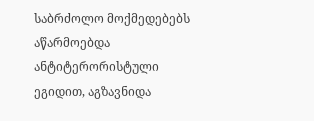საბრძოლო მოქმედებებს აწარმოებდა ანტიტერორისტული ეგიდით, აგზავნიდა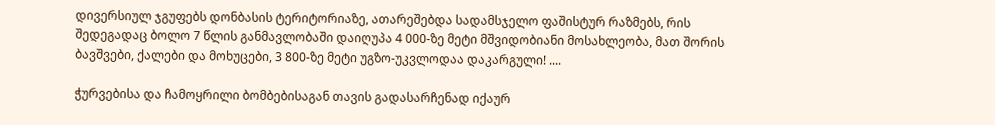დივერსიულ ჯგუფებს დონბასის ტერიტორიაზე, ათარეშებდა სადამსჯელო ფაშისტურ რაზმებს, რის შედეგადაც ბოლო 7 წლის განმავლობაში დაიღუპა 4 000-ზე მეტი მშვიდობიანი მოსახლეობა, მათ შორის ბავშვები, ქალები და მოხუცები, 3 800-ზე მეტი უგზო-უკვლოდაა დაკარგული! ....

ჭურვებისა და ჩამოყრილი ბომბებისაგან თავის გადასარჩენად იქაურ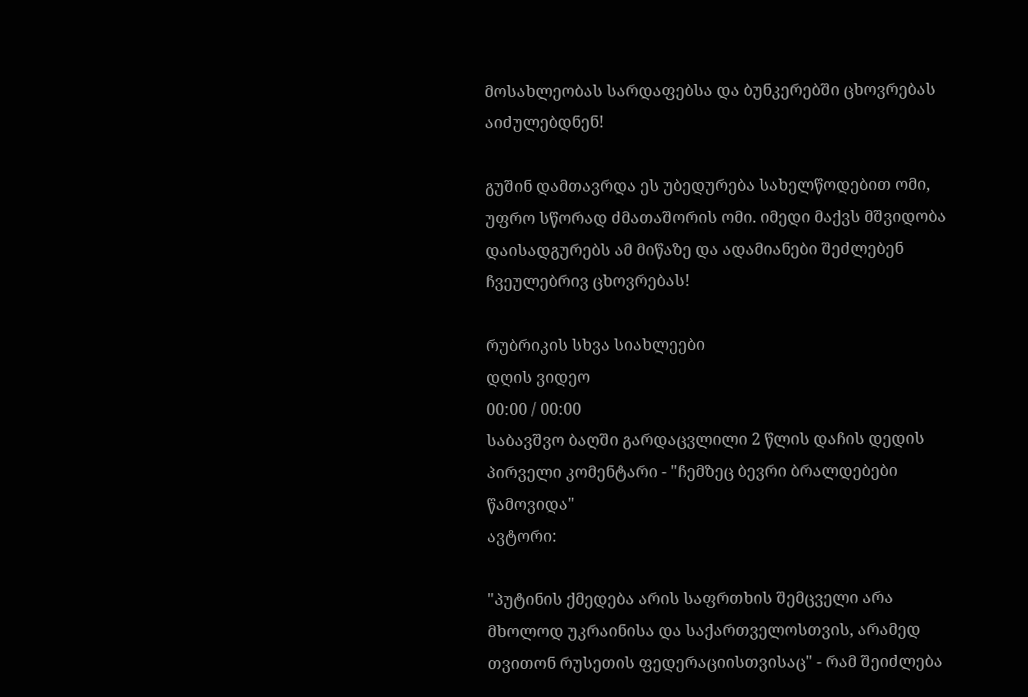მოსახლეობას სარდაფებსა და ბუნკერებში ცხოვრებას აიძულებდნენ!

გუშინ დამთავრდა ეს უბედურება სახელწოდებით ომი, უფრო სწორად ძმათაშორის ომი. იმედი მაქვს მშვიდობა დაისადგურებს ამ მიწაზე და ადამიანები შეძლებენ ჩვეულებრივ ცხოვრებას!

რუბრიკის სხვა სიახლეები
დღის ვიდეო
00:00 / 00:00
საბავშვო ბაღში გარდაცვლილი 2 წლის დაჩის დედის პირველი კომენტარი - "ჩემზეც ბევრი ბრალდებები წამოვიდა"
ავტორი:

"პუტინის ქმედება არის საფრთხის შემცველი არა მხოლოდ უკრაინისა და საქართველოსთვის, არამედ თვითონ რუსეთის ფედერაციისთვისაც" - რამ შეიძლება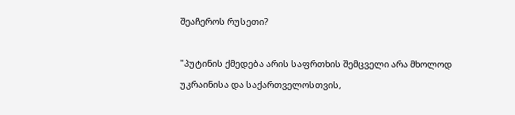შეაჩეროს რუსეთი?

"პუტინის ქმედება არის საფრთხის შემცველი არა მხოლოდ უკრაინისა და საქართველოსთვის,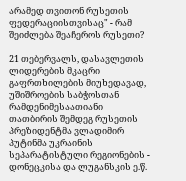არამედ თვითონ რუსეთის ფედერაციისთვისაც" - რამ შეიძლება შეაჩეროს რუსეთი?

21 თებერვალს, დასავლეთის ლიდერების მკაცრი გაფრთხილების მიუხედავად, უშიშროების საბჭოსთან რამდენიმესაათიანი თათბირის შემდეგ რუსეთის პრეზიდენტმა ვლადიმირ პუტინმა უკრაინის სეპარატისტული რეგიონების - დონეცკისა და ლუგანსკის ე.წ.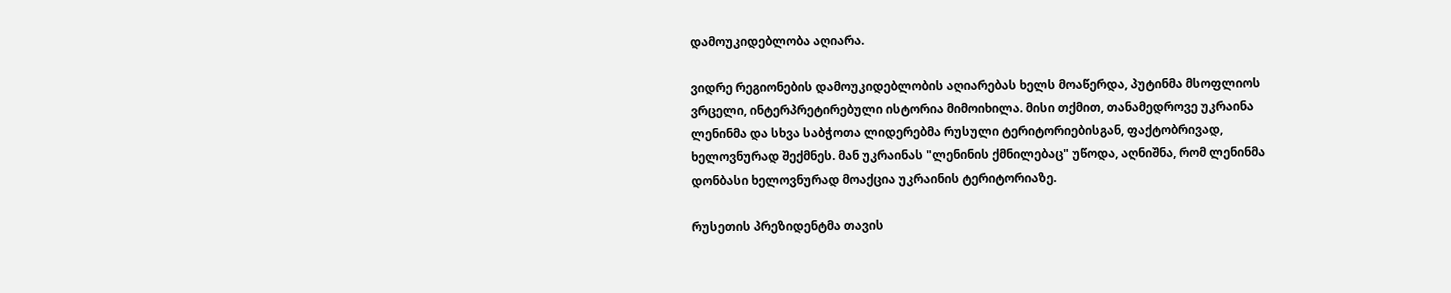დამოუკიდებლობა აღიარა.

ვიდრე რეგიონების დამოუკიდებლობის აღიარებას ხელს მოაწერდა, პუტინმა მსოფლიოს ვრცელი, ინტერპრეტირებული ისტორია მიმოიხილა. მისი თქმით, თანამედროვე უკრაინა ლენინმა და სხვა საბჭოთა ლიდერებმა რუსული ტერიტორიებისგან, ფაქტობრივად, ხელოვნურად შექმნეს. მან უკრაინას "ლენინის ქმნილებაც" უწოდა, აღნიშნა, რომ ლენინმა დონბასი ხელოვნურად მოაქცია უკრაინის ტერიტორიაზე.

რუსეთის პრეზიდენტმა თავის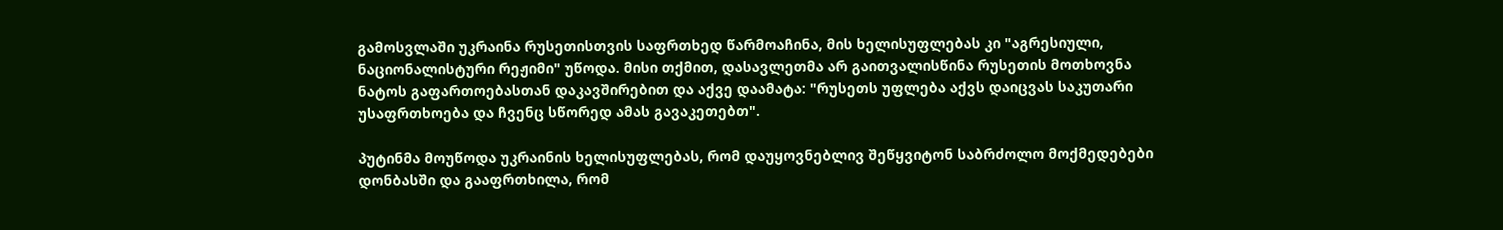გამოსვლაში უკრაინა რუსეთისთვის საფრთხედ წარმოაჩინა, მის ხელისუფლებას კი "აგრესიული, ნაციონალისტური რეჟიმი" უწოდა. მისი თქმით, დასავლეთმა არ გაითვალისწინა რუსეთის მოთხოვნა ნატოს გაფართოებასთან დაკავშირებით და აქვე დაამატა: "რუსეთს უფლება აქვს დაიცვას საკუთარი უსაფრთხოება და ჩვენც სწორედ ამას გავაკეთებთ".

პუტინმა მოუწოდა უკრაინის ხელისუფლებას, რომ დაუყოვნებლივ შეწყვიტონ საბრძოლო მოქმედებები დონბასში და გააფრთხილა, რომ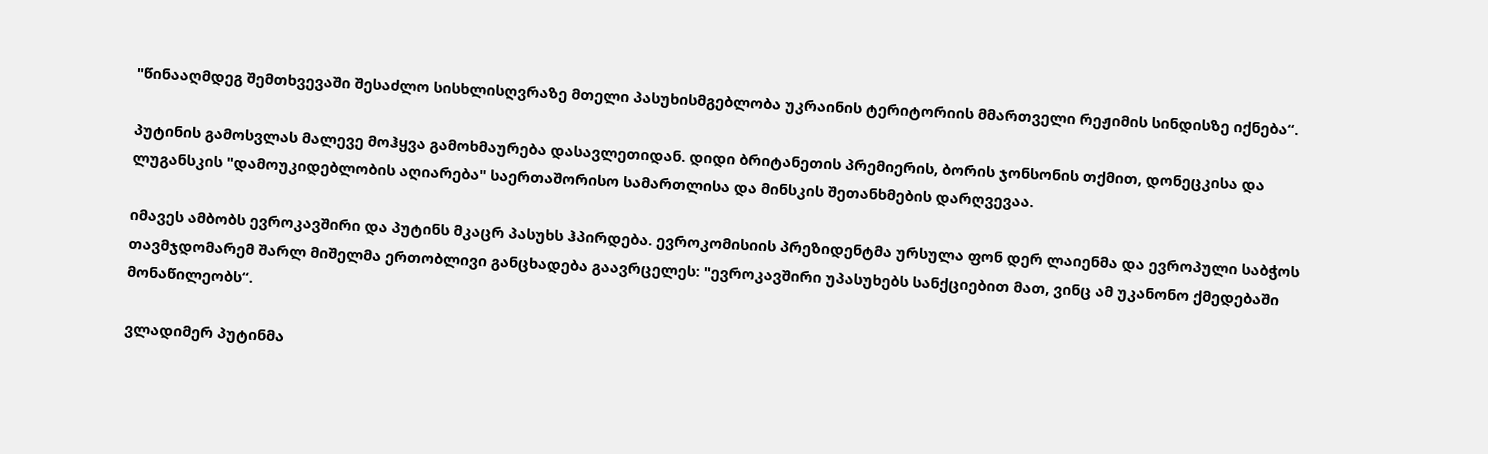"წინააღმდეგ შემთხვევაში შესაძლო სისხლისღვრაზე მთელი პასუხისმგებლობა უკრაინის ტერიტორიის მმართველი რეჟიმის სინდისზე იქნება“.

პუტინის გამოსვლას მალევე მოჰყვა გამოხმაურება დასავლეთიდან. დიდი ბრიტანეთის პრემიერის, ბორის ჯონსონის თქმით, დონეცკისა და ლუგანსკის "დამოუკიდებლობის აღიარება" საერთაშორისო სამართლისა და მინსკის შეთანხმების დარღვევაა.

იმავეს ამბობს ევროკავშირი და პუტინს მკაცრ პასუხს ჰპირდება. ევროკომისიის პრეზიდენტმა ურსულა ფონ დერ ლაიენმა და ევროპული საბჭოს თავმჯდომარემ შარლ მიშელმა ერთობლივი განცხადება გაავრცელეს: "ევროკავშირი უპასუხებს სანქციებით მათ, ვინც ამ უკანონო ქმედებაში მონაწილეობს“.

ვლადიმერ პუტინმა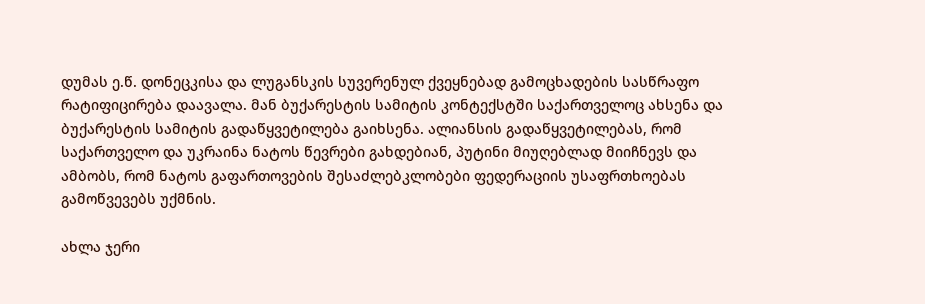დუმას ე.წ. დონეცკისა და ლუგანსკის სუვერენულ ქვეყნებად გამოცხადების სასწრაფო რატიფიცირება დაავალა. მან ბუქარესტის სამიტის კონტექსტში საქართველოც ახსენა და ბუქარესტის სამიტის გადაწყვეტილება გაიხსენა. ალიანსის გადაწყვეტილებას, რომ საქართველო და უკრაინა ნატოს წევრები გახდებიან, პუტინი მიუღებლად მიიჩნევს და ამბობს, რომ ნატოს გაფართოვების შესაძლებკლობები ფედერაციის უსაფრთხოებას გამოწვევებს უქმნის.

ახლა ჯერი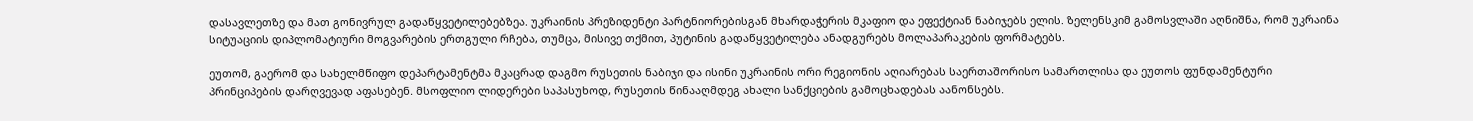დასავლეთზე და მათ გონივრულ გადაწყვეტილებებზეა. უკრაინის პრეზიდენტი პარტნიორებისგან მხარდაჭერის მკაფიო და ეფექტიან ნაბიჯებს ელის. ზელენსკიმ გამოსვლაში აღნიშნა, რომ უკრაინა სიტუაციის დიპლომატიური მოგვარების ერთგული რჩება, თუმცა, მისივე თქმით, პუტინის გადაწყვეტილება ანადგურებს მოლაპარაკების ფორმატებს.

ეუთომ, გაერომ და სახელმწიფო დეპარტამენტმა მკაცრად დაგმო რუსეთის ნაბიჯი და ისინი უკრაინის ორი რეგიონის აღიარებას საერთაშორისო სამართლისა და ეუთოს ფუნდამენტური პრინციპების დარღვევად აფასებენ. მსოფლიო ლიდერები საპასუხოდ, რუსეთის წინააღმდეგ ახალი სანქციების გამოცხადებას აანონსებს.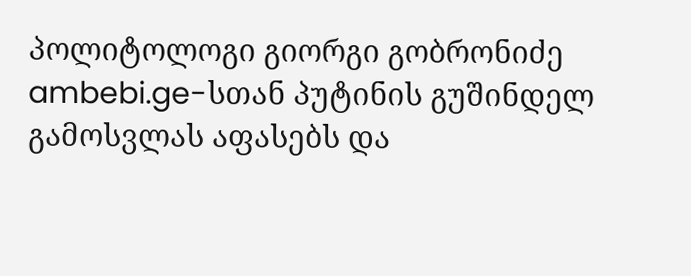პოლიტოლოგი გიორგი გობრონიძე ambebi.ge-სთან პუტინის გუშინდელ გამოსვლას აფასებს და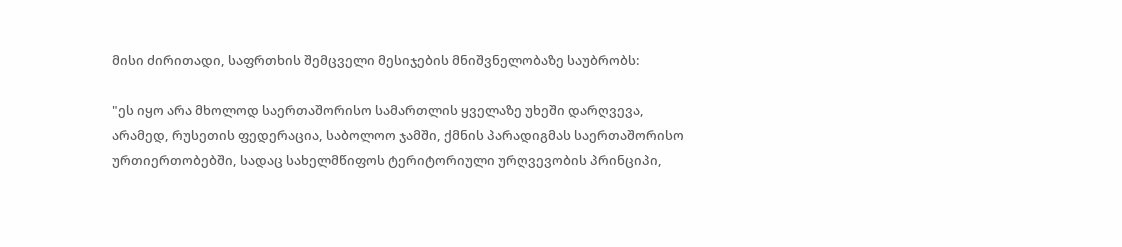მისი ძირითადი, საფრთხის შემცველი მესიჯების მნიშვნელობაზე საუბრობს:

"ეს იყო არა მხოლოდ საერთაშორისო სამართლის ყველაზე უხეში დარღვევა, არამედ, რუსეთის ფედერაცია, საბოლოო ჯამში, ქმნის პარადიგმას საერთაშორისო ურთიერთობებში, სადაც სახელმწიფოს ტერიტორიული ურღვევობის პრინციპი,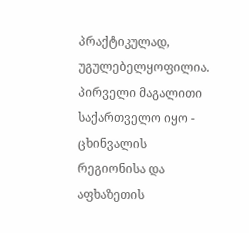პრაქტიკულად, უგულებელყოფილია. პირველი მაგალითი საქართველო იყო - ცხინვალის რეგიონისა და აფხაზეთის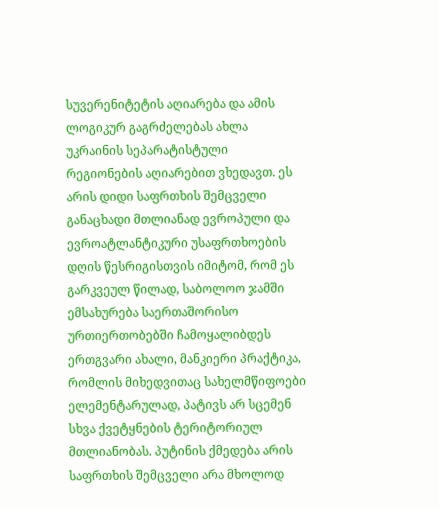სუვერენიტეტის აღიარება და ამის ლოგიკურ გაგრძელებას ახლა უკრაინის სეპარატისტული რეგიონების აღიარებით ვხედავთ. ეს არის დიდი საფრთხის შემცველი განაცხადი მთლიანად ევროპული და ევროატლანტიკური უსაფრთხოების დღის წესრიგისთვის იმიტომ, რომ ეს გარკვეულ წილად, საბოლოო ჯამში ემსახურება საერთაშორისო ურთიერთობებში ჩამოყალიბდეს ერთგვარი ახალი, მანკიერი პრაქტიკა, რომლის მიხედვითაც სახელმწიფოები ელემენტარულად, პატივს არ სცემენ სხვა ქვეტყნების ტერიტორიულ მთლიანობას. პუტინის ქმედება არის საფრთხის შემცველი არა მხოლოდ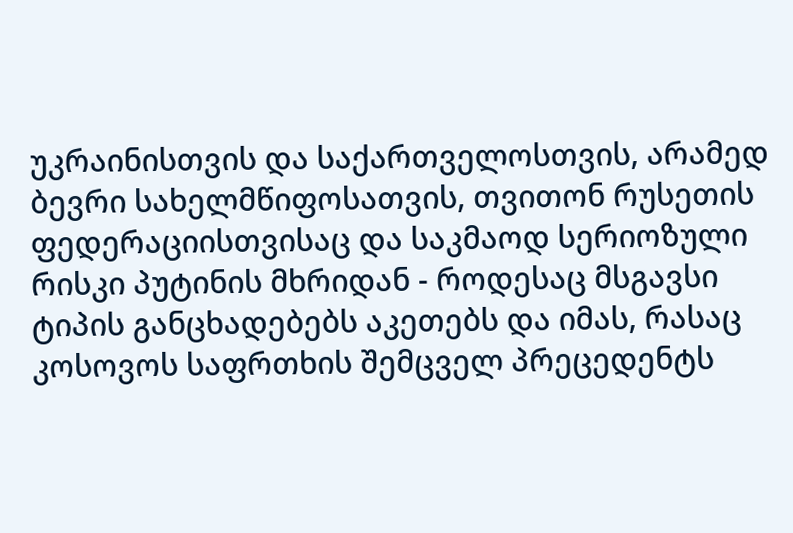უკრაინისთვის და საქართველოსთვის, არამედ ბევრი სახელმწიფოსათვის, თვითონ რუსეთის ფედერაციისთვისაც და საკმაოდ სერიოზული რისკი პუტინის მხრიდან - როდესაც მსგავსი ტიპის განცხადებებს აკეთებს და იმას, რასაც კოსოვოს საფრთხის შემცველ პრეცედენტს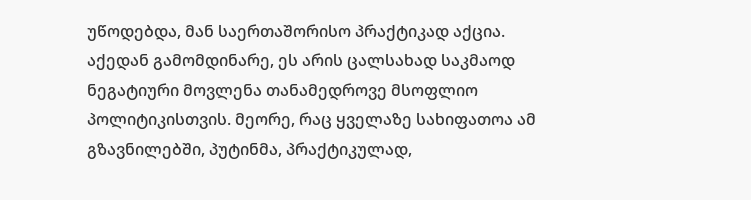უწოდებდა, მან საერთაშორისო პრაქტიკად აქცია. აქედან გამომდინარე, ეს არის ცალსახად საკმაოდ ნეგატიური მოვლენა თანამედროვე მსოფლიო პოლიტიკისთვის. მეორე, რაც ყველაზე სახიფათოა ამ გზავნილებში, პუტინმა, პრაქტიკულად,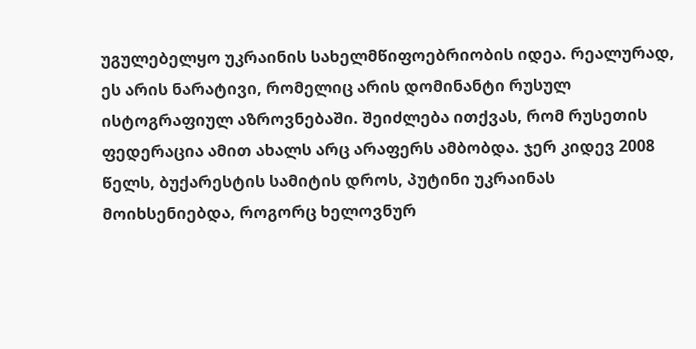უგულებელყო უკრაინის სახელმწიფოებრიობის იდეა. რეალურად, ეს არის ნარატივი, რომელიც არის დომინანტი რუსულ ისტოგრაფიულ აზროვნებაში. შეიძლება ითქვას, რომ რუსეთის ფედერაცია ამით ახალს არც არაფერს ამბობდა. ჯერ კიდევ 2008 წელს, ბუქარესტის სამიტის დროს, პუტინი უკრაინას მოიხსენიებდა, როგორც ხელოვნურ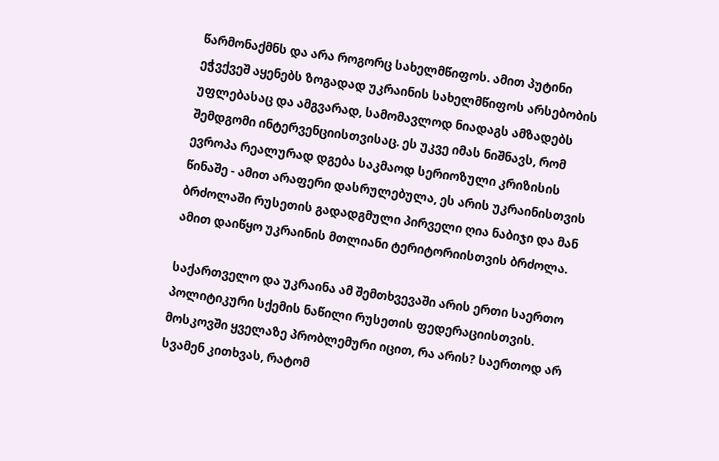წარმონაქმნს და არა როგორც სახელმწიფოს. ამით პუტინი ეჭვქვეშ აყენებს ზოგადად უკრაინის სახელმწიფოს არსებობის უფლებასაც და ამგვარად, სამომავლოდ ნიადაგს ამზადებს შემდგომი ინტერვენციისთვისაც. ეს უკვე იმას ნიშნავს, რომ ევროპა რეალურად დგება საკმაოდ სერიოზული კრიზისის წინაშე - ამით არაფერი დასრულებულა, ეს არის უკრაინისთვის ბრძოლაში რუსეთის გადადგმული პირველი ღია ნაბიჯი და მან ამით დაიწყო უკრაინის მთლიანი ტერიტორიისთვის ბრძოლა.

საქართველო და უკრაინა ამ შემთხვევაში არის ერთი საერთო პოლიტიკური სქემის ნაწილი რუსეთის ფედერაციისთვის. მოსკოვში ყველაზე პრობლემური იცით, რა არის? საერთოდ არ სვამენ კითხვას, რატომ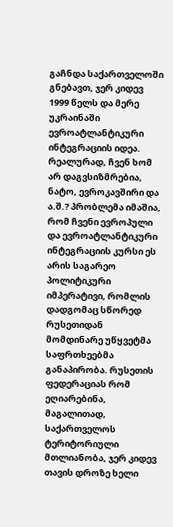გაჩნდა საქართველოში გნებავთ, ჯერ კიდევ 1999 წელს და მერე უკრაინაში ევროატლანტიკური ინტეგრაციის იდეა. რეალურად, ჩვენ ხომ არ დაგვსიზმრებია, ნატო, ევროკავშირი და ა.შ.? პრობლემა იმაშია, რომ ჩვენი ევროპული და ევროატლანტიკური ინტეგრაციის კურსი ეს არის საგარეო პოლიტიკური იმპერატივი, რომლის დადგომაც სწორედ რუსეთიდან მომდინარე უწყვეტმა საფრთხეებმა განაპირობა. რუსეთის ფედერაციას რომ ეღიარებინა, მაგალითად, საქართველოს ტერიტორიული მთლიანობა, ჯერ კიდევ თავის დროზე ხელი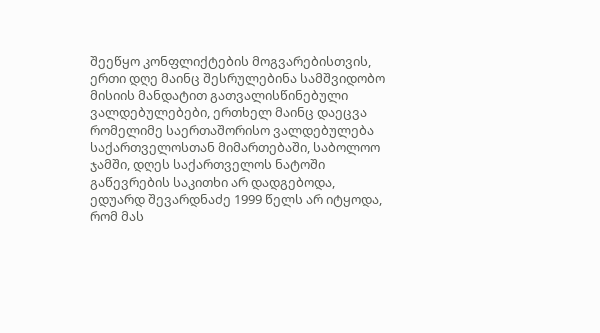შეეწყო კონფლიქტების მოგვარებისთვის, ერთი დღე მაინც შესრულებინა სამშვიდობო მისიის მანდატით გათვალისწინებული ვალდებულებები, ერთხელ მაინც დაეცვა რომელიმე საერთაშორისო ვალდებულება საქართველოსთან მიმართებაში, საბოლოო ჯამში, დღეს საქართველოს ნატოში გაწევრების საკითხი არ დადგებოდა, ედუარდ შევარდნაძე 1999 წელს არ იტყოდა, რომ მას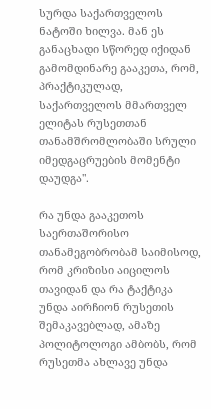სურდა საქართველოს ნატოში ხილვა. მან ეს განაცხადი სწორედ იქიდან გამომდინარე გააკეთა, რომ, პრაქტიკულად, საქართველოს მმართველ ელიტას რუსეთთან თანამშრომლობაში სრული იმედგაცრუების მომენტი დაუდგა".

რა უნდა გააკეთოს საერთაშორისო თანამეგობრობამ საიმისოდ, რომ კრიზისი აიცილოს თავიდან და რა ტაქტიკა უნდა აირჩიონ რუსეთის შემაკავებლად, ამაზე პოლიტოლოგი ამბობს, რომ რუსეთმა ახლავე უნდა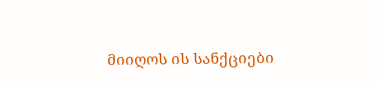მიიღოს ის სანქციები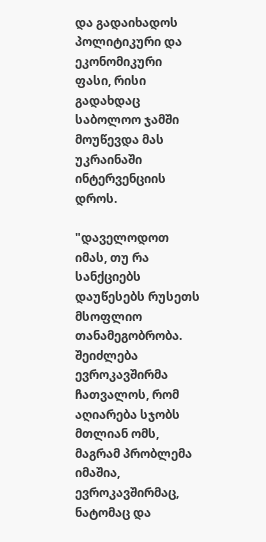და გადაიხადოს პოლიტიკური და ეკონომიკური ფასი, რისი გადახდაც საბოლოო ჯამში მოუწევდა მას უკრაინაში ინტერვენციის დროს.

"დაველოდოთ იმას, თუ რა სანქციებს დაუწესებს რუსეთს მსოფლიო თანამეგობრობა. შეიძლება ევროკავშირმა ჩათვალოს, რომ აღიარება სჯობს მთლიან ომს, მაგრამ პრობლემა იმაშია, ევროკავშირმაც, ნატომაც და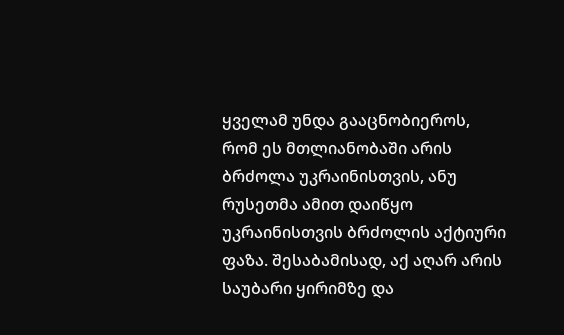ყველამ უნდა გააცნობიეროს, რომ ეს მთლიანობაში არის ბრძოლა უკრაინისთვის, ანუ რუსეთმა ამით დაიწყო უკრაინისთვის ბრძოლის აქტიური ფაზა. შესაბამისად, აქ აღარ არის საუბარი ყირიმზე და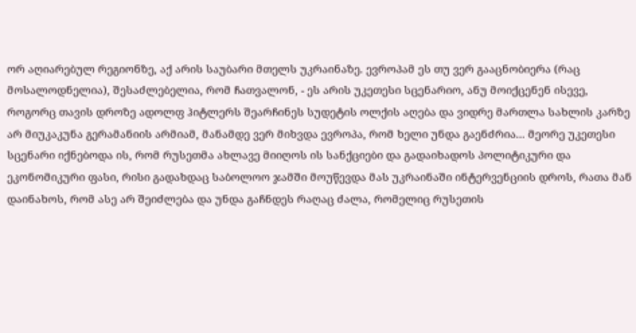ორ აღიარებულ რეგიონზე, აქ არის საუბარი მთელს უკრაინაზე. ევროპამ ეს თუ ვერ გააცნობიერა (რაც მოსალოდნელია), შესაძლებელია, რომ ჩათვალონ, - ეს არის უკეთესი სცენარიო, ანუ მოიქცენენ ისევე, როგორც თავის დროზე ადოლფ ჰიტლერს შეარჩინეს სუდეტის ოლქის აღება და ვიდრე მართლა სახლის კარზე არ მიუკაკუნა გერამანიის არმიამ, მანამდე ვერ მიხვდა ევროპა, რომ ხელი უნდა გაენძრია... მეორე უკეთესი სცენარი იქნებოდა ის, რომ რუსეთმა ახლავე მიიღოს ის სანქციები და გადაიხადოს პოლიტიკური და ეკონომიკური ფასი, რისი გადახდაც საბოლოო ჯამში მოუწევდა მას უკრაინაში ინტერვენციის დროს, რათა მან დაინახოს, რომ ასე არ შეიძლება და უნდა გაჩნდეს რაღაც ძალა, რომელიც რუსეთის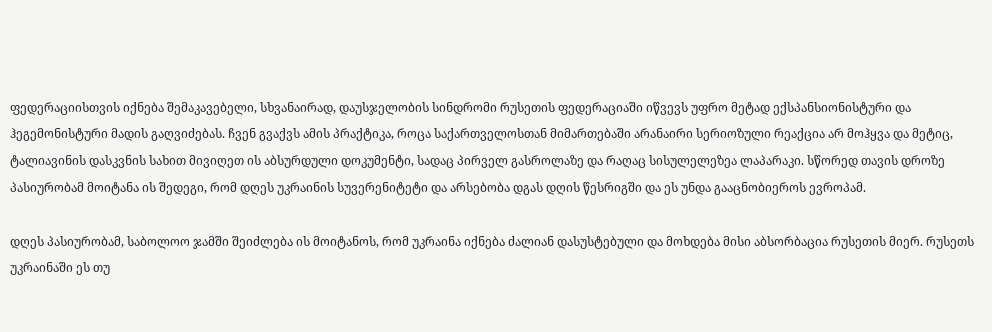ფედერაციისთვის იქნება შემაკავებელი, სხვანაირად, დაუსჯელობის სინდრომი რუსეთის ფედერაციაში იწვევს უფრო მეტად ექსპანსიონისტური და ჰეგემონისტური მადის გაღვიძებას. ჩვენ გვაქვს ამის პრაქტიკა, როცა საქართველოსთან მიმართებაში არანაირი სერიოზული რეაქცია არ მოჰყვა და მეტიც, ტალიავინის დასკვნის სახით მივიღეთ ის აბსურდული დოკუმენტი, სადაც პირველ გასროლაზე და რაღაც სისულელეზეა ლაპარაკი. სწორედ თავის დროზე პასიურობამ მოიტანა ის შედეგი, რომ დღეს უკრაინის სუვერენიტეტი და არსებობა დგას დღის წესრიგში და ეს უნდა გააცნობიეროს ევროპამ.

დღეს პასიურობამ, საბოლოო ჯამში შეიძლება ის მოიტანოს, რომ უკრაინა იქნება ძალიან დასუსტებული და მოხდება მისი აბსორბაცია რუსეთის მიერ. რუსეთს უკრაინაში ეს თუ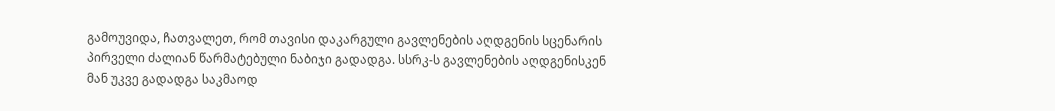გამოუვიდა, ჩათვალეთ, რომ თავისი დაკარგული გავლენების აღდგენის სცენარის პირველი ძალიან წარმატებული ნაბიჯი გადადგა. სსრკ-ს გავლენების აღდგენისკენ მან უკვე გადადგა საკმაოდ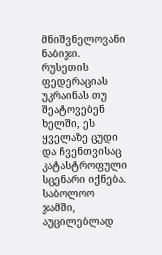მნიშვნელოვანი ნაბიჯი. რუსეთის ფედერაციას უკრაინას თუ შეატოვებენ ხელში, ეს ყველაზე ცუდი და ჩვენთვისაც კატასტროფული სცენარი იქნება. საბოლოო ჯამში, აუცილებლად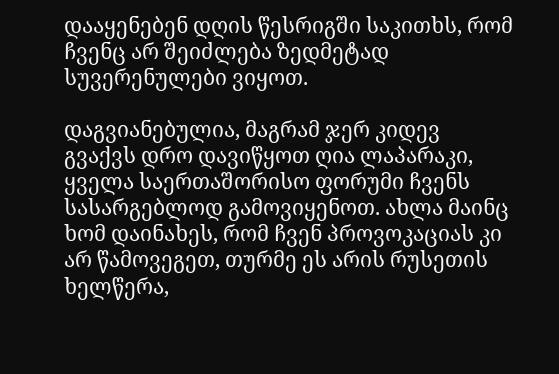დააყენებენ დღის წესრიგში საკითხს, რომ ჩვენც არ შეიძლება ზედმეტად სუვერენულები ვიყოთ.

დაგვიანებულია, მაგრამ ჯერ კიდევ გვაქვს დრო დავიწყოთ ღია ლაპარაკი, ყველა საერთაშორისო ფორუმი ჩვენს სასარგებლოდ გამოვიყენოთ. ახლა მაინც ხომ დაინახეს, რომ ჩვენ პროვოკაციას კი არ წამოვეგეთ, თურმე ეს არის რუსეთის ხელწერა,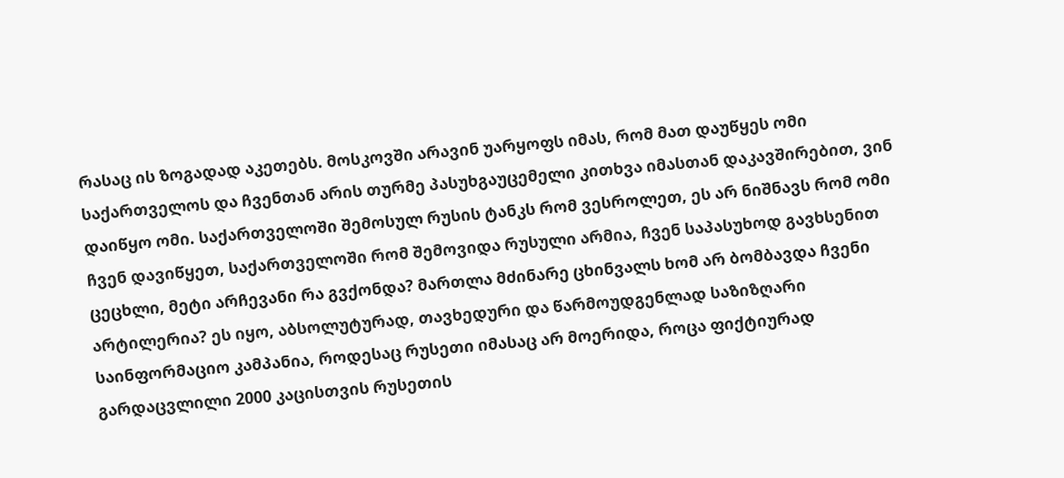რასაც ის ზოგადად აკეთებს. მოსკოვში არავინ უარყოფს იმას, რომ მათ დაუწყეს ომი საქართველოს და ჩვენთან არის თურმე პასუხგაუცემელი კითხვა იმასთან დაკავშირებით, ვინ დაიწყო ომი. საქართველოში შემოსულ რუსის ტანკს რომ ვესროლეთ, ეს არ ნიშნავს რომ ომი ჩვენ დავიწყეთ, საქართველოში რომ შემოვიდა რუსული არმია, ჩვენ საპასუხოდ გავხსენით ცეცხლი, მეტი არჩევანი რა გვქონდა? მართლა მძინარე ცხინვალს ხომ არ ბომბავდა ჩვენი არტილერია? ეს იყო, აბსოლუტურად, თავხედური და წარმოუდგენლად საზიზღარი საინფორმაციო კამპანია, როდესაც რუსეთი იმასაც არ მოერიდა, როცა ფიქტიურად გარდაცვლილი 2000 კაცისთვის რუსეთის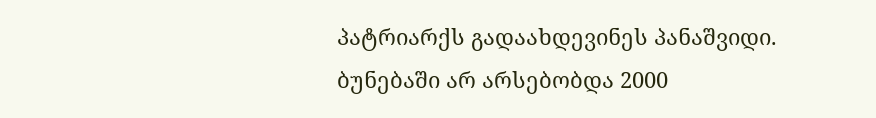პატრიარქს გადაახდევინეს პანაშვიდი. ბუნებაში არ არსებობდა 2000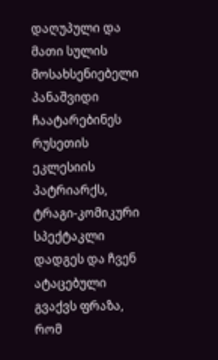დაღუპული და მათი სულის მოსახსენიებელი პანაშვიდი ჩაატარებინეს რუსეთის ეკლესიის პატრიარქს, ტრაგი-კომიკური სპექტაკლი დადგეს და ჩვენ ატაცებული გვაქვს ფრაზა, რომ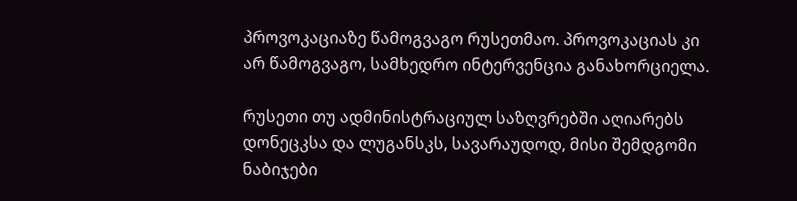პროვოკაციაზე წამოგვაგო რუსეთმაო. პროვოკაციას კი არ წამოგვაგო, სამხედრო ინტერვენცია განახორციელა.

რუსეთი თუ ადმინისტრაციულ საზღვრებში აღიარებს დონეცკსა და ლუგანსკს, სავარაუდოდ, მისი შემდგომი ნაბიჯები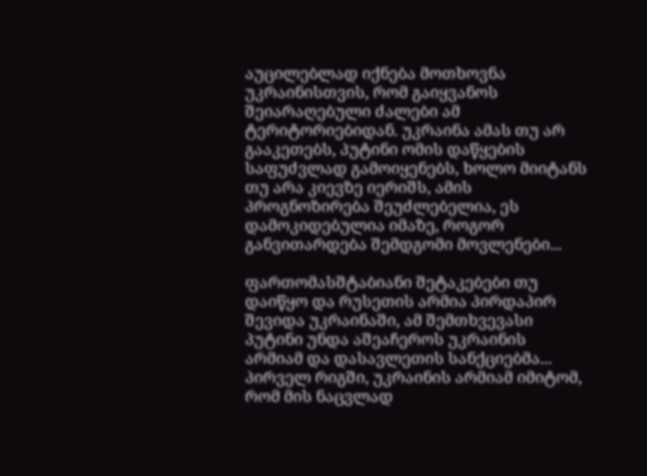აუცილებლად იქნება მოთხოვნა უკრაინისთვის, რომ გაიყვანოს შეიარაღებული ძალები ამ ტერიტორიებიდან. უკრაინა ამას თუ არ გააკეთებს, პუტინი ომის დაწყების საფუძვლად გამოიყენებს, ხოლო მიიტანს თუ არა კიევზე იერიშს, ამის პროგნოზირება შეუძლებელია, ეს დამოკიდებულია იმაზე, როგორ განვითარდება შემდგომი მოვლენები...

ფართომასშტაბიანი შეტაკებები თუ დაიწყო და რუსეთის არმია პირდაპირ შევიდა უკრაინაში, ამ შემთხვევასი პუტინი უნდა აშეაჩეროს უკრაინის არმიამ და დასავლეთის სანქციებმა... პირველ რიგში, უკრაინის არმიამ იმიტომ, რომ მის ნაცვლად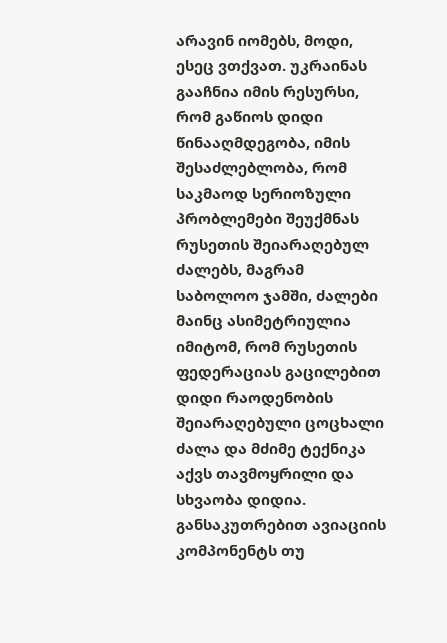არავინ იომებს, მოდი, ესეც ვთქვათ. უკრაინას გააჩნია იმის რესურსი, რომ გაწიოს დიდი წინააღმდეგობა, იმის შესაძლებლობა, რომ საკმაოდ სერიოზული პრობლემები შეუქმნას რუსეთის შეიარაღებულ ძალებს, მაგრამ საბოლოო ჯამში, ძალები მაინც ასიმეტრიულია იმიტომ, რომ რუსეთის ფედერაციას გაცილებით დიდი რაოდენობის შეიარაღებული ცოცხალი ძალა და მძიმე ტექნიკა აქვს თავმოყრილი და სხვაობა დიდია. განსაკუთრებით ავიაციის კომპონენტს თუ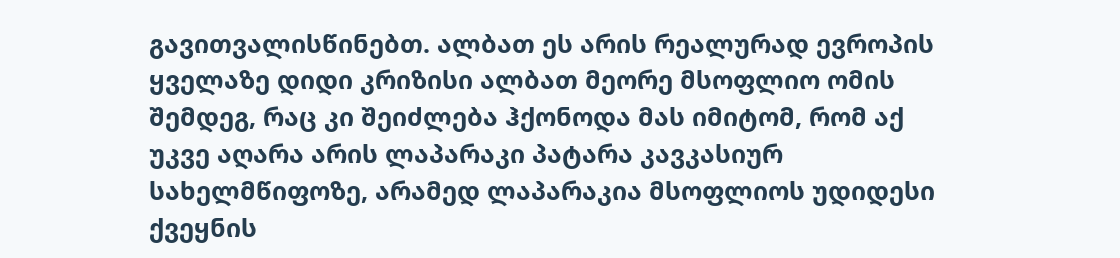გავითვალისწინებთ. ალბათ ეს არის რეალურად ევროპის ყველაზე დიდი კრიზისი ალბათ მეორე მსოფლიო ომის შემდეგ, რაც კი შეიძლება ჰქონოდა მას იმიტომ, რომ აქ უკვე აღარა არის ლაპარაკი პატარა კავკასიურ სახელმწიფოზე, არამედ ლაპარაკია მსოფლიოს უდიდესი ქვეყნის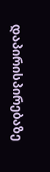დაპირისპირებაზე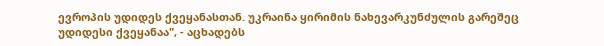ევროპის უდიდეს ქვეყანასთან. უკრაინა ყირიმის ნახევარკუნძულის გარეშეც უდიდესი ქვეყანაა", - აცხადებს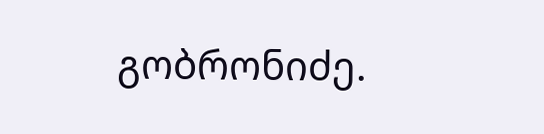გობრონიძე.